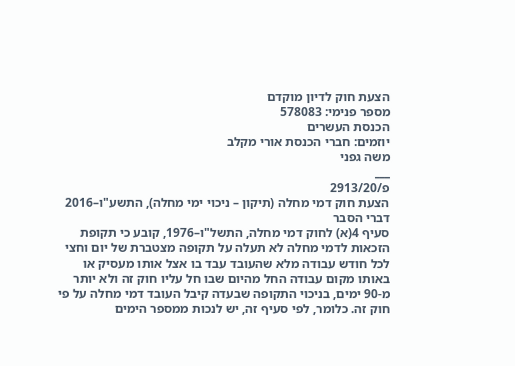הצעת חוק לדיון מוקדם
מספר פנימי: 578083
הכנסת העשרים
יוזמים: חברי הכנסת אורי מקלב
משה גפני
___
פ/2913/20
הצעת חוק דמי מחלה (תיקון – ניכוי ימי מחלה), התשע"ו–2016
דברי הסבר
סעיף 4(א) לחוק דמי מחלה, התשל"ו–1976, קובע כי תקופת הזכאות לדמי מחלה לא תעלה על תקופה מצטברת של יום וחצי לכל חודש עבודה מלא שהעובד עבד בו אצל אותו מעסיק או באותו מקום עבודה החל מהיום שבו חל עליו חוק זה ולא יותר מ-90 ימים, בניכוי התקופה שבעדה קיבל העובד דמי מחלה על פי חוק זה. כלומר, לפי סעיף זה, יש לנכות ממספר הימים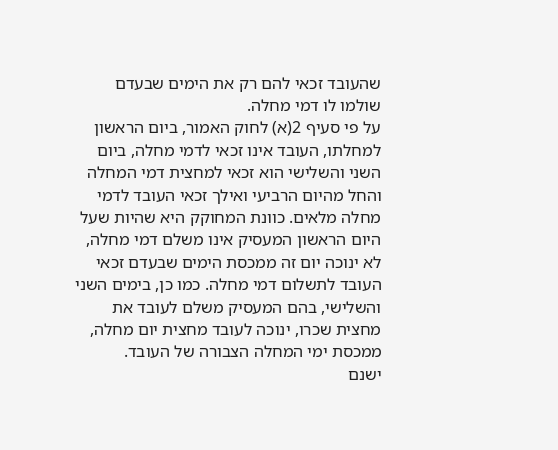שהעובד זכאי להם רק את הימים שבעדם שולמו לו דמי מחלה.
על פי סעיף 2(א) לחוק האמור, ביום הראשון למחלתו, העובד אינו זכאי לדמי מחלה, ביום השני והשלישי הוא זכאי למחצית דמי המחלה והחל מהיום הרביעי ואילך זכאי העובד לדמי מחלה מלאים. כוונת המחוקק היא שהיות שעל היום הראשון המעסיק אינו משלם דמי מחלה, לא ינוכה יום זה ממכסת הימים שבעדם זכאי העובד לתשלום דמי מחלה. כמו כן, בימים השני והשלישי, בהם המעסיק משלם לעובד את מחצית שכרו, ינוכה לעובד מחצית יום מחלה, ממכסת ימי המחלה הצבורה של העובד.
ישנם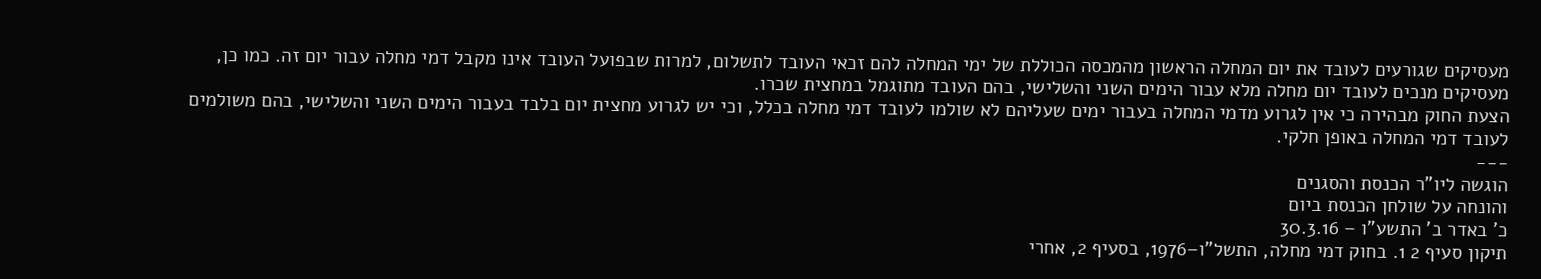מעסיקים שגורעים לעובד את יום המחלה הראשון מהמכסה הכוללת של ימי המחלה להם זכאי העובד לתשלום, למרות שבפועל העובד אינו מקבל דמי מחלה עבור יום זה. כמו כן, מעסיקים מנכים לעובד יום מחלה מלא עבור הימים השני והשלישי, בהם העובד מתוגמל במחצית שכרו.
הצעת החוק מבהירה כי אין לגרוע מדמי המחלה בעבור ימים שעליהם לא שולמו לעובד דמי מחלה בכלל, וכי יש לגרוע מחצית יום בלבד בעבור הימים השני והשלישי, בהם משולמים לעובד דמי המחלה באופן חלקי.
---
הוגשה ליו"ר הכנסת והסגנים
והונחה על שולחן הכנסת ביום
כ' באדר ב' התשע"ו – 30.3.16
תיקון סעיף 2 1. בחוק דמי מחלה, התשל"ו–1976, בסעיף 2, אחרי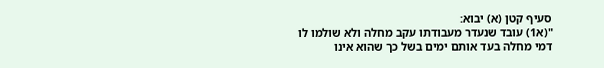סעיף קטן (א) יבוא:
"(א1) עובד שנעדר מעבודתו עקב מחלה ולא שולמו לו דמי מחלה בעד אותם ימים בשל כך שהוא אינו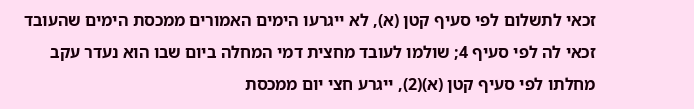זכאי לתשלום לפי סעיף קטן (א), לא ייגרעו הימים האמורים ממכסת הימים שהעובד זכאי לה לפי סעיף 4; שולמו לעובד מחצית דמי המחלה ביום שבו הוא נעדר עקב מחלתו לפי סעיף קטן (א)(2), ייגרע חצי יום ממכסת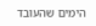הימים שהעובד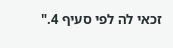זכאי לה לפי סעיף 4."